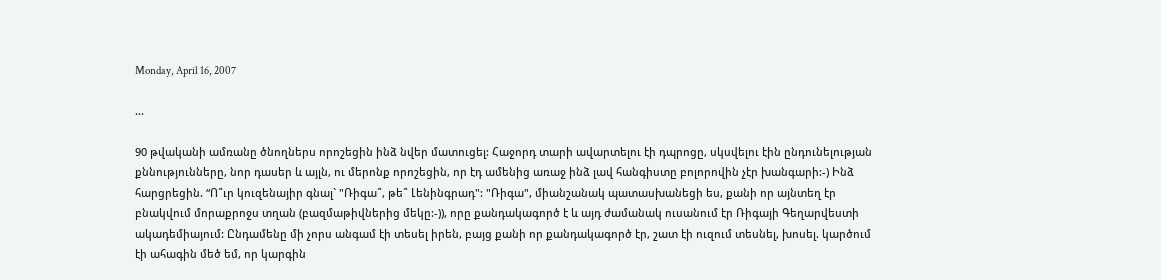Monday, April 16, 2007

...

90 թվականի ամռանը ծնողներս որոշեցին ինձ նվեր մատուցել: Հաջորդ տարի ավարտելու էի դպրոցը, սկսվելու էին ընդունելության քննությունները, նոր դասեր և այլն, ու մերոնք որոշեցին, որ էդ ամենից առաջ ինձ լավ հանգիստը բոլորովին չէր խանգարի:-) Ինձ հարցրեցին. “Ո՞ւր կուզենայիր գնալ` "Ռիգա՞, թե՞ Լենինգրադ": "Ռիգա", միանշանակ պատասխանեցի ես, քանի որ այնտեղ էր բնակվում մորաքրոջս տղան (բազմաթիվներից մեկը:-)), որը քանդակագործ է և այդ ժամանակ ուսանում էր Ռիգայի Գեղարվեստի ակադեմիայում: Ընդամենը մի չորս անգամ էի տեսել իրեն, բայց քանի որ քանդակագործ էր, շատ էի ուզում տեսնել, խոսել. կարծում էի ահագին մեծ եմ, որ կարգին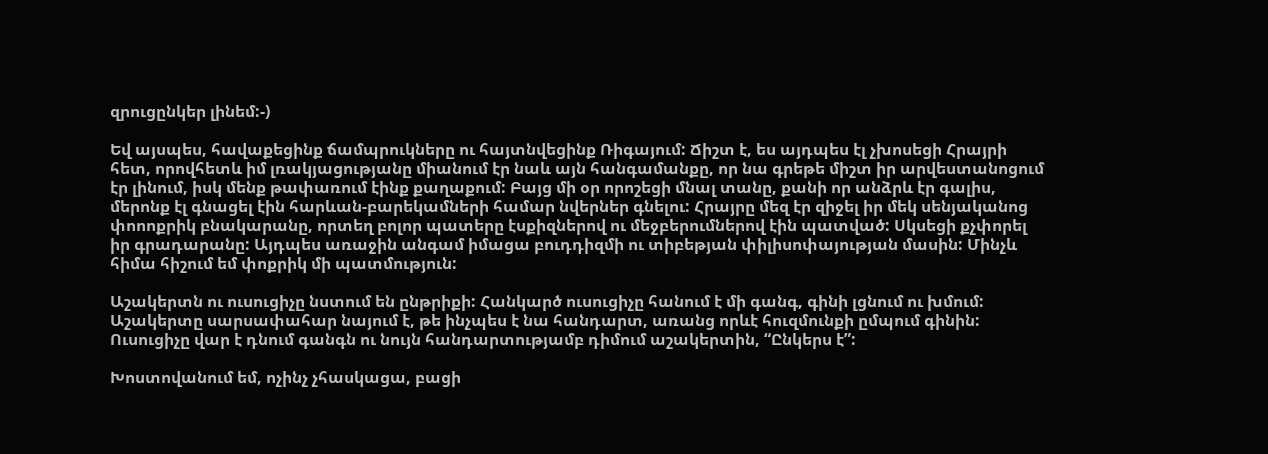զրուցընկեր լինեմ:-)

Եվ այսպես, հավաքեցինք ճամպրուկները ու հայտնվեցինք Ռիգայում: Ճիշտ է, ես այդպես էլ չխոսեցի Հրայրի հետ, որովհետև իմ լռակյացությանը միանում էր նաև այն հանգամանքը, որ նա գրեթե միշտ իր արվեստանոցում էր լինում, իսկ մենք թափառում էինք քաղաքում: Բայց մի օր որոշեցի մնալ տանը, քանի որ անձրև էր գալիս, մերոնք էլ գնացել էին հարևան-բարեկամների համար նվերներ գնելու: Հրայրը մեզ էր զիջել իր մեկ սենյականոց փոոոքրիկ բնակարանը, որտեղ բոլոր պատերը էսքիզներով ու մեջբերումներով էին պատված: Սկսեցի քչփորել իր գրադարանը: Այդպես առաջին անգամ իմացա բուդդիզմի ու տիբեթյան փիլիսոփայության մասին: Մինչև հիմա հիշում եմ փոքրիկ մի պատմություն:

Աշակերտն ու ուսուցիչը նստում են ընթրիքի: Հանկարծ ուսուցիչը հանում է մի գանգ, գինի լցնում ու խմում: Աշակերտը սարսափահար նայում է, թե ինչպես է նա հանդարտ, առանց որևէ հուզմունքի ըմպում գինին: Ուսուցիչը վար է դնում գանգն ու նույն հանդարտությամբ դիմում աշակերտին, “Ընկերս է”:

Խոստովանում եմ, ոչինչ չհասկացա, բացի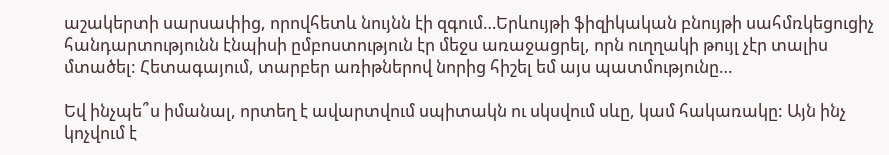աշակերտի սարսափից, որովհետև նույնն էի զգում…Երևույթի ֆիզիկական բնույթի սահմռկեցուցիչ հանդարտությունն էնպիսի ըմբոստություն էր մեջս առաջացրել, որն ուղղակի թույլ չէր տալիս մտածել: Հետագայում, տարբեր առիթներով նորից հիշել եմ այս պատմությունը…

Եվ ինչպե՞ս իմանալ, որտեղ է ավարտվում սպիտակն ու սկսվում սևը, կամ հակառակը: Այն ինչ կոչվում է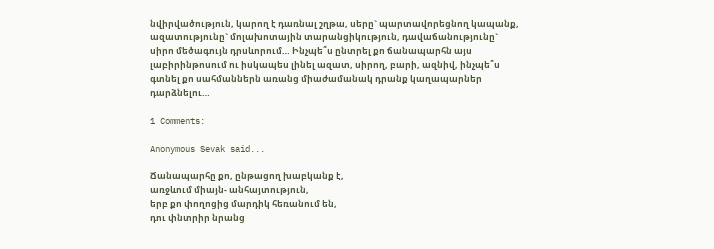նվիրվածություն, կարող է դառնալ շղթա, սերը` պարտավորեցնող կապանք, ազատությունը` մոլախոտային տարանցիկություն, դավաճանությունը` սիրո մեծագույն դրսևորում… Ինչպե՞ս ընտրել քո ճանապարհն այս լաբիրինթոսում ու իսկապես լինել ազատ, սիրող, բարի, ազնիվ, ինչպե՞ս գտնել քո սահմաններն առանց միաժամանակ դրանք կաղապարներ դարձնելու…

1 Comments:

Anonymous Sevak said...

Ճանապարհը քո, ընթացող խաբկանք է,
առջևում միայն- անհայտություն,
երբ քո փողոցից մարդիկ հեռանում են,
դու փնտրիր նրանց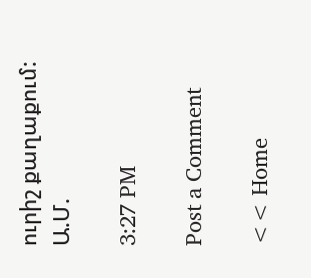ուրիշ քաղաքում:
Ա.Մ.

3:27 PM

Post a Comment

<< Home